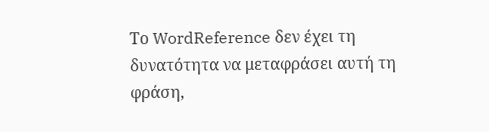Το WordReference δεν έχει τη δυνατότητα να μεταφράσει αυτή τη φράση,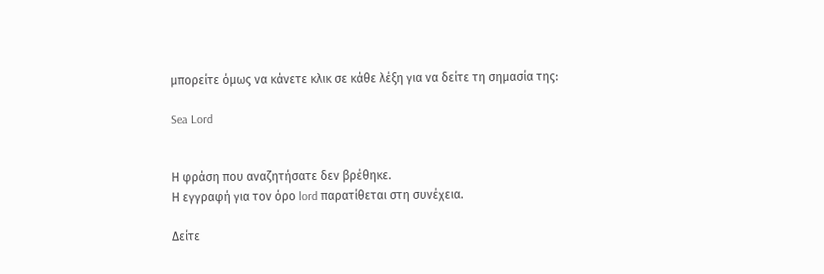μπορείτε όμως να κάνετε κλικ σε κάθε λέξη για να δείτε τη σημασία της:

Sea Lord


Η φράση που αναζητήσατε δεν βρέθηκε.
Η εγγραφή για τον όρο lord παρατίθεται στη συνέχεια.

Δείτε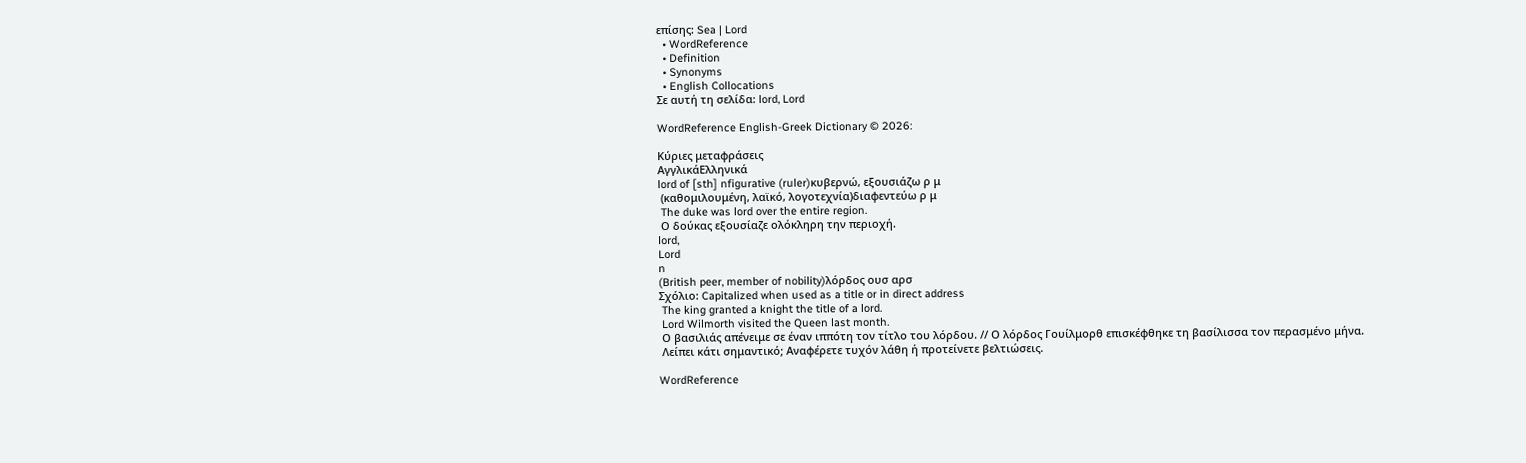επίσης: Sea | Lord
  • WordReference
  • Definition
  • Synonyms
  • English Collocations
Σε αυτή τη σελίδα: lord, Lord

WordReference English-Greek Dictionary © 2026:

Κύριες μεταφράσεις
ΑγγλικάΕλληνικά
lord of [sth] nfigurative (ruler)κυβερνώ, εξουσιάζω ρ μ
 (καθομιλουμένη, λαϊκό, λογοτεχνία)διαφεντεύω ρ μ
 The duke was lord over the entire region.
 Ο δούκας εξουσίαζε ολόκληρη την περιοχή.
lord,
Lord
n
(British peer, member of nobility)λόρδος ουσ αρσ
Σχόλιο: Capitalized when used as a title or in direct address
 The king granted a knight the title of a lord.
 Lord Wilmorth visited the Queen last month.
 Ο βασιλιάς απένειμε σε έναν ιππότη τον τίτλο του λόρδου. // Ο λόρδος Γουίλμορθ επισκέφθηκε τη βασίλισσα τον περασμένο μήνα.
 Λείπει κάτι σημαντικό; Αναφέρετε τυχόν λάθη ή προτείνετε βελτιώσεις.

WordReference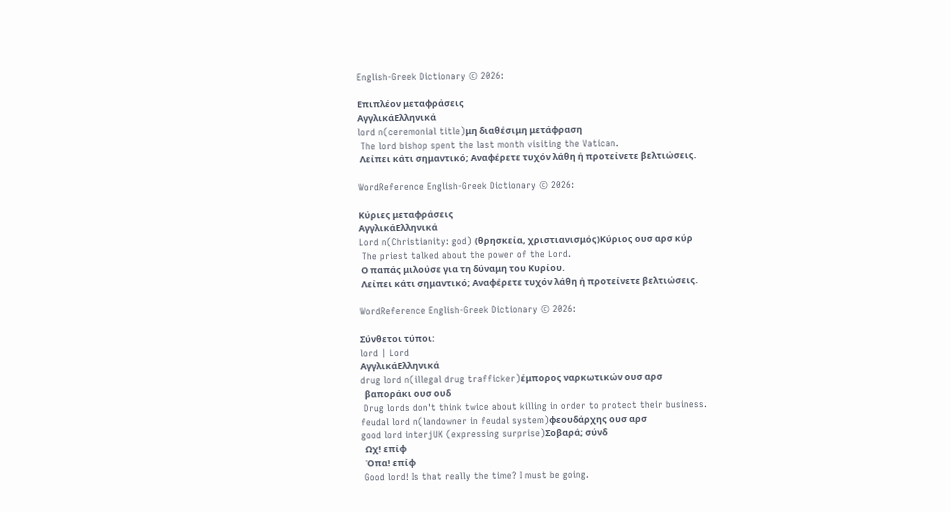English-Greek Dictionary © 2026:

Επιπλέον μεταφράσεις
ΑγγλικάΕλληνικά
lord n(ceremonial title)μη διαθέσιμη μετάφραση
 The lord bishop spent the last month visiting the Vatican.
 Λείπει κάτι σημαντικό; Αναφέρετε τυχόν λάθη ή προτείνετε βελτιώσεις.

WordReference English-Greek Dictionary © 2026:

Κύριες μεταφράσεις
ΑγγλικάΕλληνικά
Lord n(Christianity: god) (θρησκεία, χριστιανισμός)Κύριος ουσ αρσ κύρ
 The priest talked about the power of the Lord.
 Ο παπάς μιλούσε για τη δύναμη του Κυρίου.
 Λείπει κάτι σημαντικό; Αναφέρετε τυχόν λάθη ή προτείνετε βελτιώσεις.

WordReference English-Greek Dictionary © 2026:

Σύνθετοι τύποι:
lord | Lord
ΑγγλικάΕλληνικά
drug lord n(illegal drug trafficker)έμπορος ναρκωτικών ουσ αρσ
  βαποράκι ουσ ουδ
 Drug lords don't think twice about killing in order to protect their business.
feudal lord n(landowner in feudal system)φεουδάρχης ουσ αρσ
good lord interjUK (expressing surprise)Σοβαρά; σύνδ
  Ωχ! επίφ
  Όπα! επίφ
 Good lord! Is that really the time? I must be going.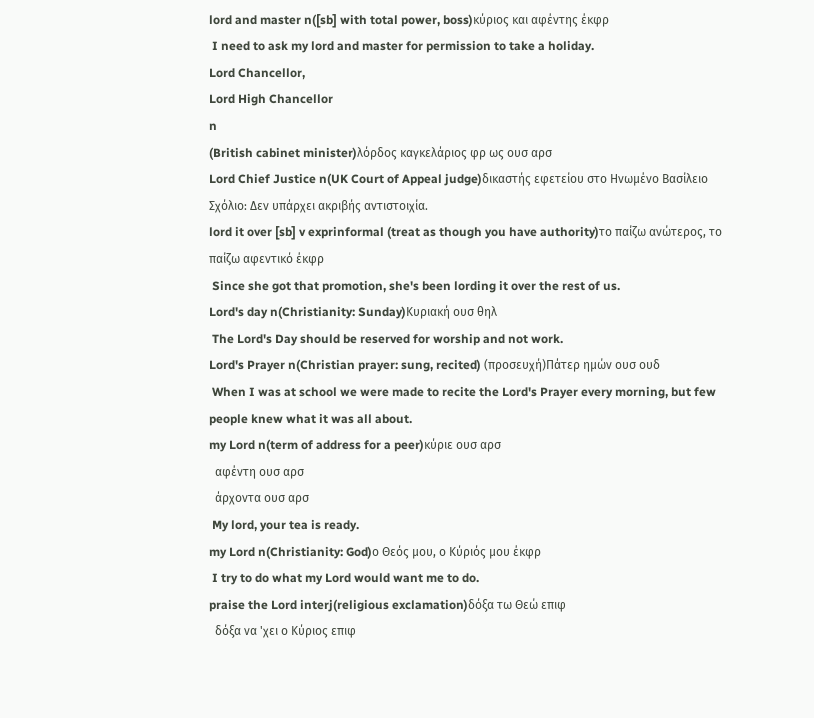lord and master n([sb] with total power, boss)κύριος και αφέντης έκφρ
 I need to ask my lord and master for permission to take a holiday.
Lord Chancellor,
Lord High Chancellor
n
(British cabinet minister)λόρδος καγκελάριος φρ ως ουσ αρσ
Lord Chief Justice n(UK Court of Appeal judge)δικαστής εφετείου στο Ηνωμένο Βασίλειο
Σχόλιο: Δεν υπάρχει ακριβής αντιστοιχία.
lord it over [sb] v exprinformal (treat as though you have authority)το παίζω ανώτερος, το παίζω αφεντικό έκφρ
 Since she got that promotion, she's been lording it over the rest of us.
Lord's day n(Christianity: Sunday)Κυριακή ουσ θηλ
 The Lord's Day should be reserved for worship and not work.
Lord's Prayer n(Christian prayer: sung, recited) (προσευχή)Πάτερ ημών ουσ ουδ
 When I was at school we were made to recite the Lord's Prayer every morning, but few people knew what it was all about.
my Lord n(term of address for a peer)κύριε ουσ αρσ
  αφέντη ουσ αρσ
  άρχοντα ουσ αρσ
 My lord, your tea is ready.
my Lord n(Christianity: God)ο Θεός μου, ο Κύριός μου έκφρ
 I try to do what my Lord would want me to do.
praise the Lord interj(religious exclamation)δόξα τω Θεώ επιφ
  δόξα να 'χει ο Κύριος επιφ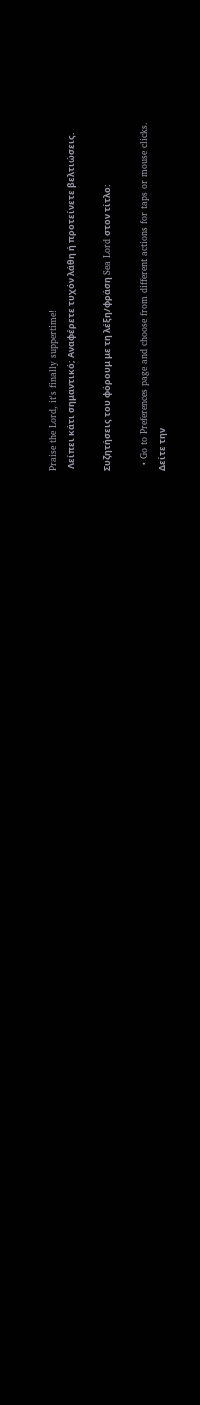Praise the Lord, it's finally suppertime!
 Λείπει κάτι σημαντικό; Αναφέρετε τυχόν λάθη ή προτείνετε βελτιώσεις.

Συζητήσεις του φόρουμ με τη λέξη/φράση Sea Lord στον τίτλο:

  • Go to Preferences page and choose from different actions for taps or mouse clicks.
Δείτε την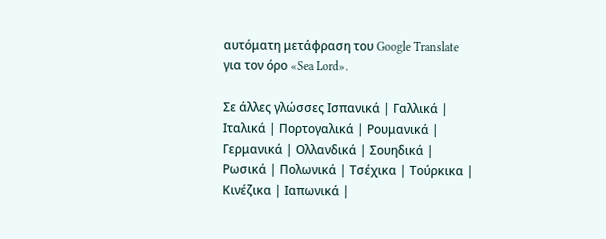αυτόματη μετάφραση του Google Translate για τον όρο «Sea Lord».

Σε άλλες γλώσσες Ισπανικά | Γαλλικά | Ιταλικά | Πορτογαλικά | Ρουμανικά | Γερμανικά | Ολλανδικά | Σουηδικά | Ρωσικά | Πολωνικά | Τσέχικα | Τούρκικα | Κινέζικα | Ιαπωνικά |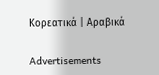Κορεατικά | Αραβικά

Advertisements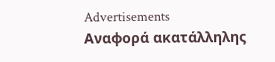Advertisements
Αναφορά ακατάλληλης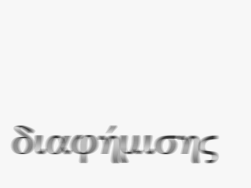διαφήμισης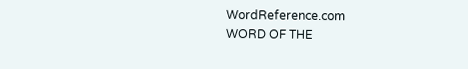WordReference.com
WORD OF THE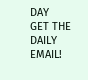DAY
GET THE DAILY EMAIL!